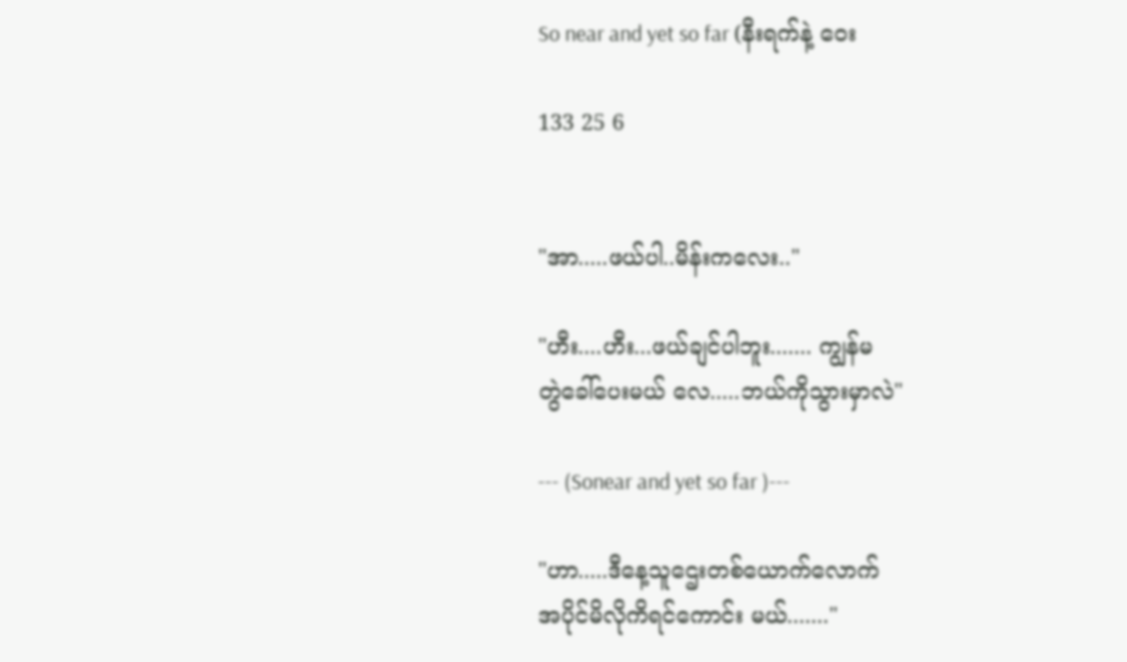So near and yet so far (နီးရက်နဲ့ ဝေး

133 25 6


"အာ.....ဖယ်ပါ..မိန်းကလေး.."

"ဟီး....ဟီး...ဖယ်ချင်ပါဘူး....... ကျွန်မ
တွဲခေါ်ပေးမယ် လေ.....ဘယ်ကိုသွားမှာလဲ"

--- (Sonear and yet so far )---

"ဟာ.....ဒီနေ့သူဌေးတစ်ယောက်လောက်
အပိုင်မိလိုကိရင်ကောင်း မယ်......."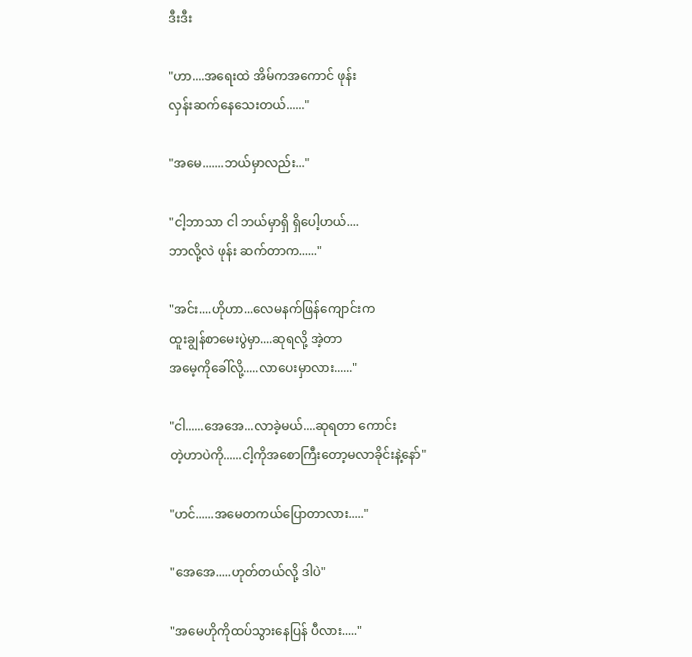ဒီးဒီး

"ဟာ....အရေးထဲ အိမ်ကအကောင် ဖုန်း
လှန်းဆက်နေသေးတယ်......"

"အမေ.......ဘယ်မှာလည်း..."

"ငါ့ဘာသာ ငါ ဘယ်မှာရှိ ရှိပေါ့ဟယ်....
ဘာလို့လဲ ဖုန်း ဆက်တာက......"

"အင်း....ဟိုဟာ...လေမနက်ဖြန်ကျောင်းက
ထူးချွန်စာမေးပွဲမှာ....ဆုရလို့ အဲ့တာ
အမေ့ကိုခေါ်လို့.....လာပေးမှာလား......"

"ငါ......အေအေ...လာခဲ့မယ်....ဆုရတာ ကောင်း
တဲ့ဟာပဲကို......ငါ့ကိုအစောကြီးတော့မလာခိုင်းနဲ့နော်"

"ဟင်......အမေတကယ်ပြောတာလား....."

"အေအေ.....ဟုတ်တယ်လို့ ဒါပဲ"

"အမေဟိုကိုထပ်သွားနေပြန် ပီလား....."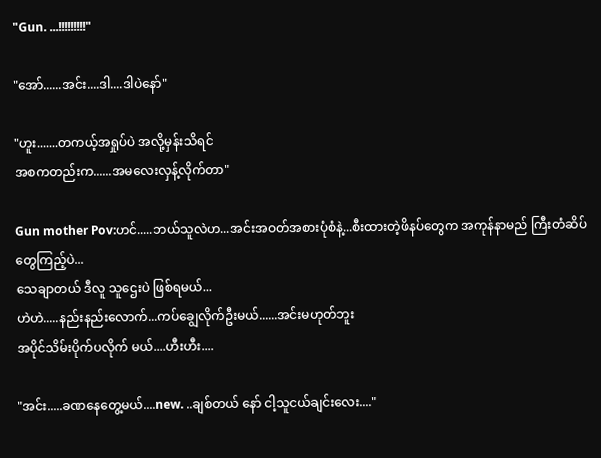"Gun. ...!!!!!!!!!"

"အော်......အင်း....ဒါ....ဒါပဲနော်"

"ဟူး.......တကယ့်အရှုပ်ပဲ အလို့မှန်းသိရင်
အစကတည်းက......အမလေးလှန့်လိုက်တာ"

Gun mother Pov:ဟင်.....ဘယ်သူလဲဟ...အင်းအဝတ်အစားပုံစံနဲ့...စီးထားတဲ့ဖိနပ်တွေက အကုန်နာမည် ကြီးတံဆိပ် တွေကြည့်ပဲ...
သေချာတယ် ဒီလူ သူဌေးပဲ ဖြစ်ရမယ်...
ဟဲဟဲ.....နည်းနည်းလောက်...ကပ်ချွေလိုက်ဦးမယ်......အင်းမဟုတ်ဘူး
အပိုင်သိမ်းပိုက်ပလိုက် မယ်....ဟီးဟီး....

"အင်း.....ခဏနေတွေ့မယ်....new. ..ချစ်တယ် နော် ငါ့သူငယ်ချင်းလေး...."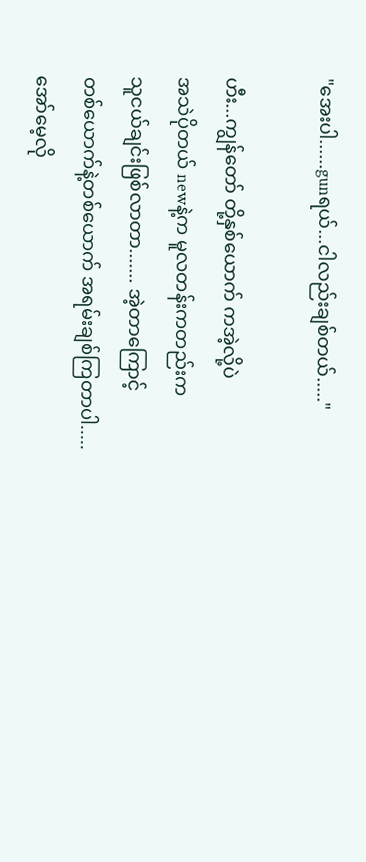"အေးပါ......gunရယ်...ငါလည်းချစ်တယ်....."

ဟီး...ကျွန်တော် တို့နှစ်ယောက် ကအဲ့လို့ပဲ
အသဲပိုတယ် newနဲ့က မူလတန်းကတည်းက
သူငယ်ချင်းဖြစ်လာတာ....... အဲ့တာကြောင့်
တစ်ယောက်နဲ့တစ်ယောက် အရမ်းချစ်ကြတာပါ..... အော်မေ့လို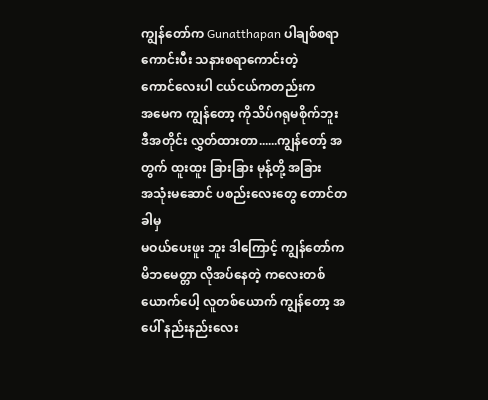ကျွန်တော်က Gunatthapan ပါချစ်စရာကောင်းပီး သနားစရာကောင်းတဲ့
ကောင်လေးပါ ငယ်ငယ်ကတည်းက
အမေက ကျွန်တော့ ကိုသိပ်ဂရုမစိုက်ဘူး
ဒီအတိုင်း လွှတ်ထားတာ......ကျွန်တော့် အတွက် ထူးထူး ခြားခြား မုန့်တို့ အခြား
အသုံးမဆောင် ပစည်းလေးတွေ တောင်တခါမှ
မဝယ်ပေးဖူး ဘူး ဒါကြောင့် ကျွန်တော်က
မိဘမေတ္တာ လိုအပ်နေတဲ့ ကလေးတစ်ယောက်ပေါ့ လူတစ်ယောက် ကျွန်တော့ အပေါ် နည်းနည်းလေး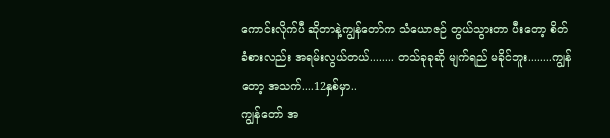ကောင်းလိုက်ပီ ဆိုတာနဲ့ကျွန်တော်က သံယောဇဉ် တွယ်သွားတာ ပီးတော့ စိတ်ခံစားလည်း အရမ်းလွယ်တယ်........ တသ်ခုခုဆို မျက်ရည် မခိုင်ဘူး........ကျွန်တော့ အသက်....12နှစ်မှာ..
ကျွန်တော် အ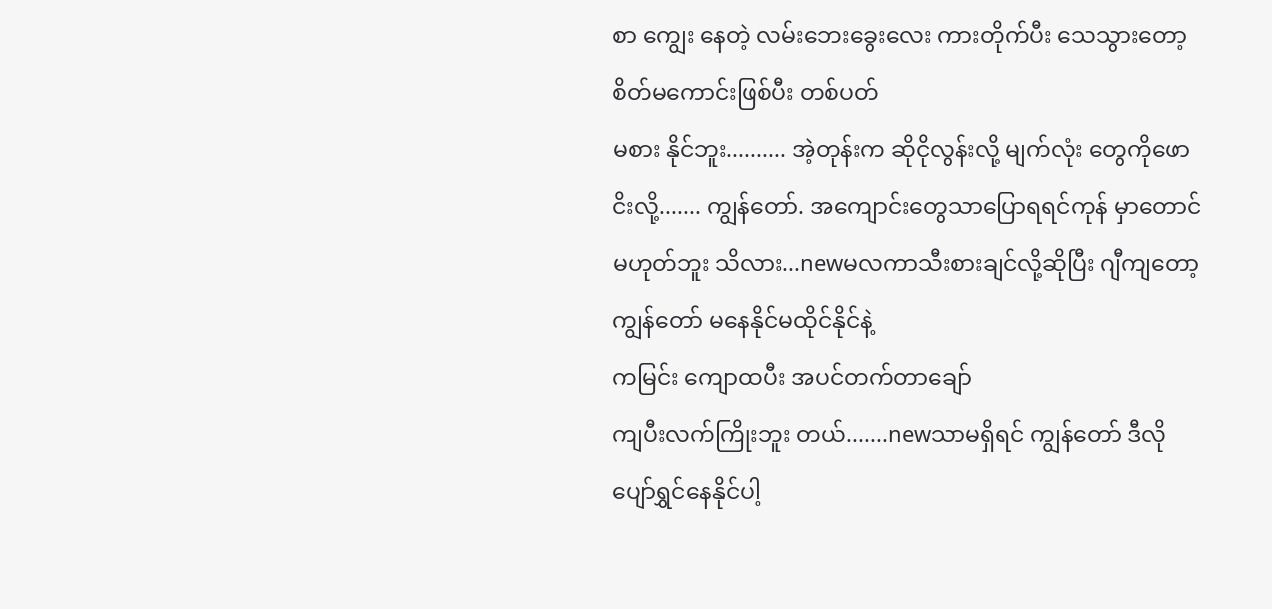စာ ကျွေး နေတဲ့ လမ်းဘေးခွေးလေး ကားတိုက်ပီး သေသွားတော့ စိတ်မကောင်းဖြစ်ပီး တစ်ပတ်
မစား နိုင်ဘူး.......... အဲ့တုန်းက ဆိုငိုလွန်းလို့ မျက်လုံး တွေကိုဖောငိးလို့....... ကျွန်တော်. အကျောင်းတွေသာပြောရရင်ကုန် မှာတောင်
မဟုတ်ဘူး သိလား...newမလကာသီးစားချင်လို့ဆိုပြီး ဂျီကျတော့ ကျွန်တော် မနေနိုင်မထိုင်နိုင်နဲ့
ကမြင်း ကျောထပီး အပင်တက်တာချော်
ကျပီးလက်ကြိုးဘူး တယ်.......newသာမရှိရင် ကျွန်တော် ဒီလိုပျော်ရွှင်နေနိုင်ပါ့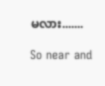မလား.......

So near and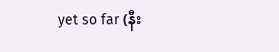yet so far (နီး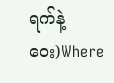ရက်နဲ့ ဝေး)Where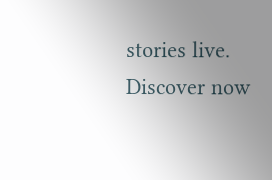stories live. Discover now